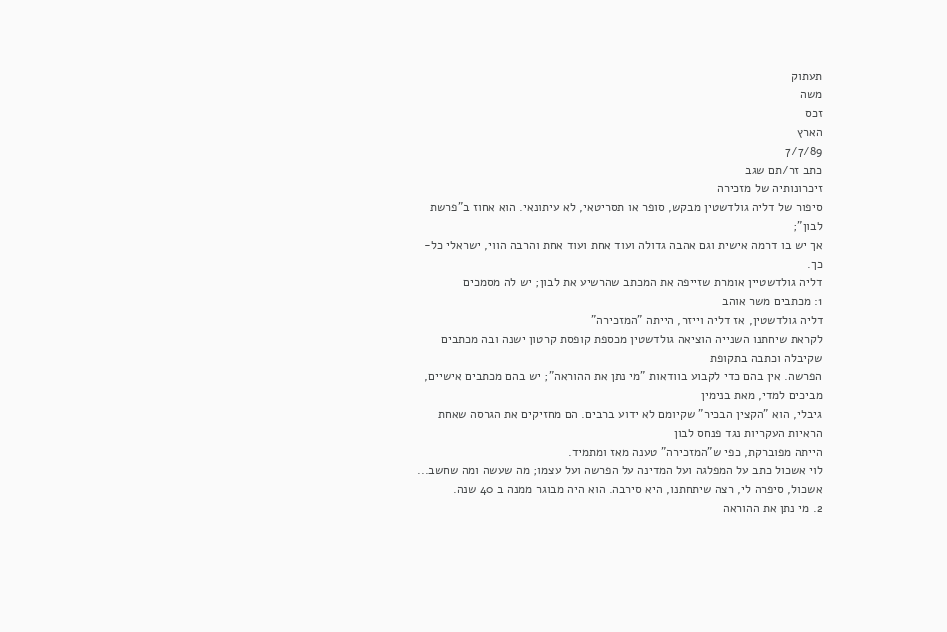תעתוק
משה
זכס
הארץ
7/7/89
כתב זר/תם שגב
זיכרונותיה של מזכירה
סיפור של דליה גולדשטין מבקש, סופר או תסריטאי, לא עיתונאי. הוא אחוז ב"פרשת לבון";
אך יש בו דרמה אישית וגם אהבה גדולה ועוד אחת ועוד אחת והרבה הווי, ישראלי כל-כך.
דליה גולדשטיין אומרת שזייפה את המכתב שהרשיע את לבון; יש לה מסמכים
1: מכתבים משר אוהב
דליה גולדשטין, אז דליה וייזר, הייתה "המזכירה"
לקראת שיחתנו השנייה הוציאה גולדשטין מכספת קופסת קרטון ישנה ובה מכתבים שקיבלה וכתבה בתקופת
הפרשה. אין בהם כדי לקבוע בוודאות "מי נתן את ההוראה"; יש בהם מכתבים אישיים, מביכים למדי, מאת בנימין
גיבלי, הוא "הקצין הבכיר" שקיומם לא ידוע ברבים. הם מחזיקים את הגרסה שאחת הראיות העקריות נגד פנחס לבון
הייתה מפוברקת, כפי ש"המזכירה" טענה מאז ומתמיד.
לוי אשכול כתב על המפלגה ועל המדינה על הפרשה ועל עצמו; מה שעשה ומה שחשב...
אשכול, סיפרה לי, רצה שיתחתנו, היא סירבה. הוא היה מבוגר ממנה ב 40 שנה.
2. מי נתן את ההוראה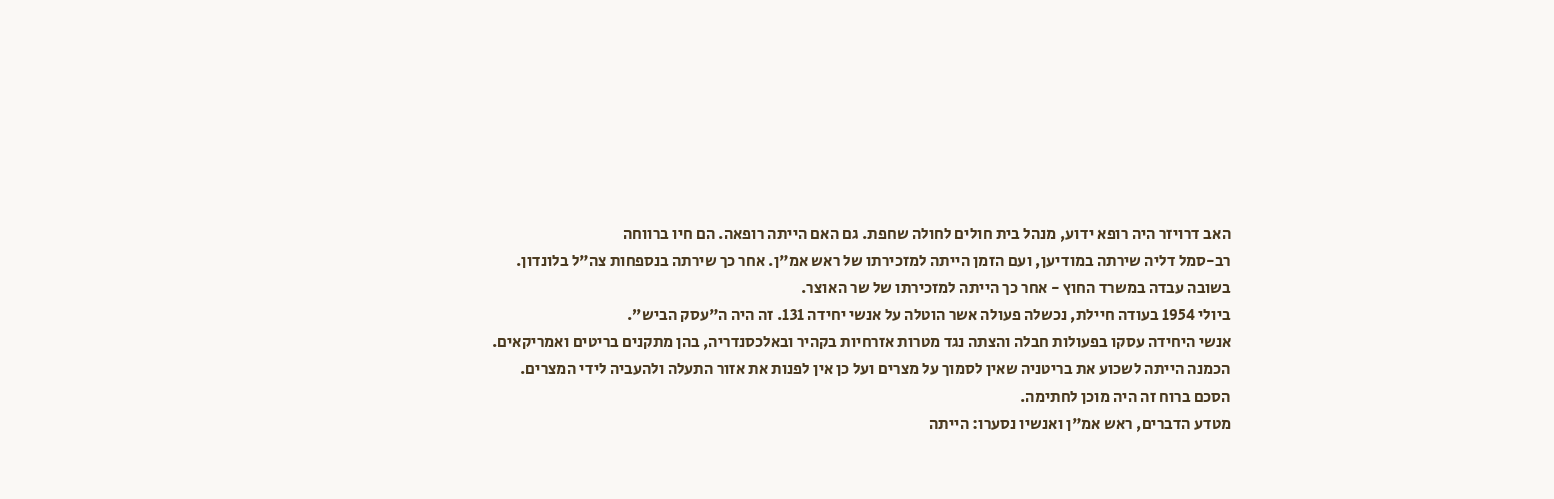האב דרויזר היה רופא ידוע, מנהל בית חולים לחולה שחפת. גם האם הייתה רופאה. הם חיו ברווחה
רב-סמל דליה שירתה במודיען, ועם הזמן הייתה למזכירתו של ראש אמ"ן. אחר כך שירתה בנספחות צה"ל בלונדון.
בשובה עבדה במשרד החוץ - אחר כך הייתה למזכירתו של שר האוצר.
ביולי 1954 בעודה חיילת, נכשלה פעולה אשר הוטלה על אנשי יחידה 131. זה היה ה"עסק הביש”.
אנשי היחידה עסקו בפעולות חבלה והצתה נגד מטרות אזרחיות בקהיר ובאלכסנדריה, בהן מתקנים בריטים ואמריקאים.
הכמנה הייתה לשכוע את בריטניה שאין לסמוך על מצרים ועל כן אין לפנות את אזור התעלה ולהעביה לידי המצרים.
הסכם ברוח זה היה מוכן לחתימה.
מטדע הדברים, ראש אמ"ן ואנשיו נסערו: הייתה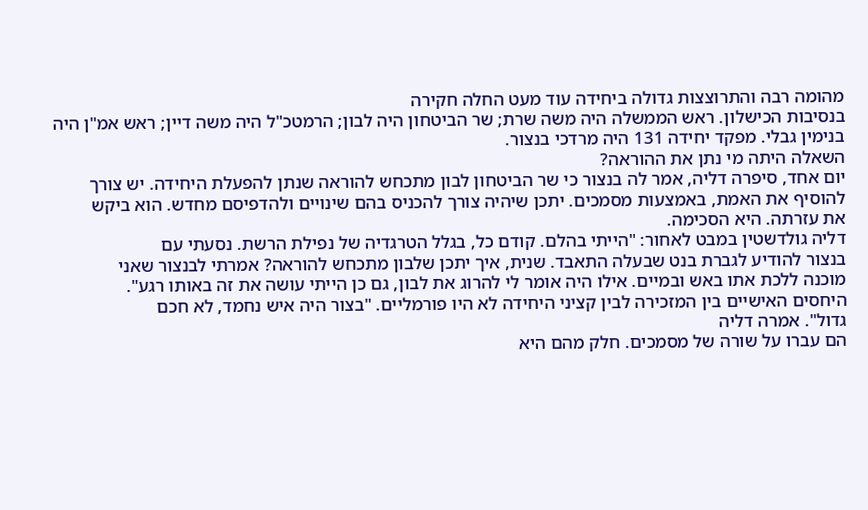מהומה רבה והתרוצצות גדולה ביחידה עוד מעט החלה חקירה
בנסיבות הכישלון. ראש הממשלה היה משה שרת; שר הביטחון היה לבון; הרמטכ"ל היה משה דיין; ראש אמ"ן היה
בנימין גבלי. מפקד יחידה 131 היה מרדכי בנצור.
השאלה היתה מי נתן את ההוראה?
יום אחד, סיפרה דליה, אמר לה בנצור כי שר הביטחון לבון מתכחש להוראה שנתן להפעלת היחידה. יש צורך
להוסיף את האמת, באמצעות מסמכים. יתכן שיהיה צורך להכניס בהם שינויים ולהדפיסם מחדש. הוא ביקש
את עזרתה. היא הסכימה.
דליה גולדשטין במבט לאחור: "הייתי בהלם. קודם כל, בגלל הטרגדיה של נפילת הרשת. נסעתי עם
בנצור להודיע לגברת בנט שבעלה התאבד. שנית, איך יתכן שלבון מתכחש להוראה? אמרתי לבנצור שאני
מוכנה ללכת אתו באש ובמיים. אילו היה אומר לי להרוג את לבון, גם כן הייתי עושה את זה באותו רגע".
היחסים האישיים בין המזכירה לבין קציני היחידה לא היו פורמליים. "בצור היה איש נחמד, לא חכם
גדול". אמרה דליה
הם עברו על שורה של מסמכים. חלק מהם היא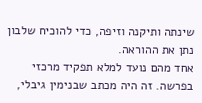שינתה ותיקנה וזיפה, כדי להוכיח שלבון נתן את ההוראה.
אחד מהם נועד למלא תפקיד מרכזי בפרשה. זה היה מכתב שבנימין גיבלי,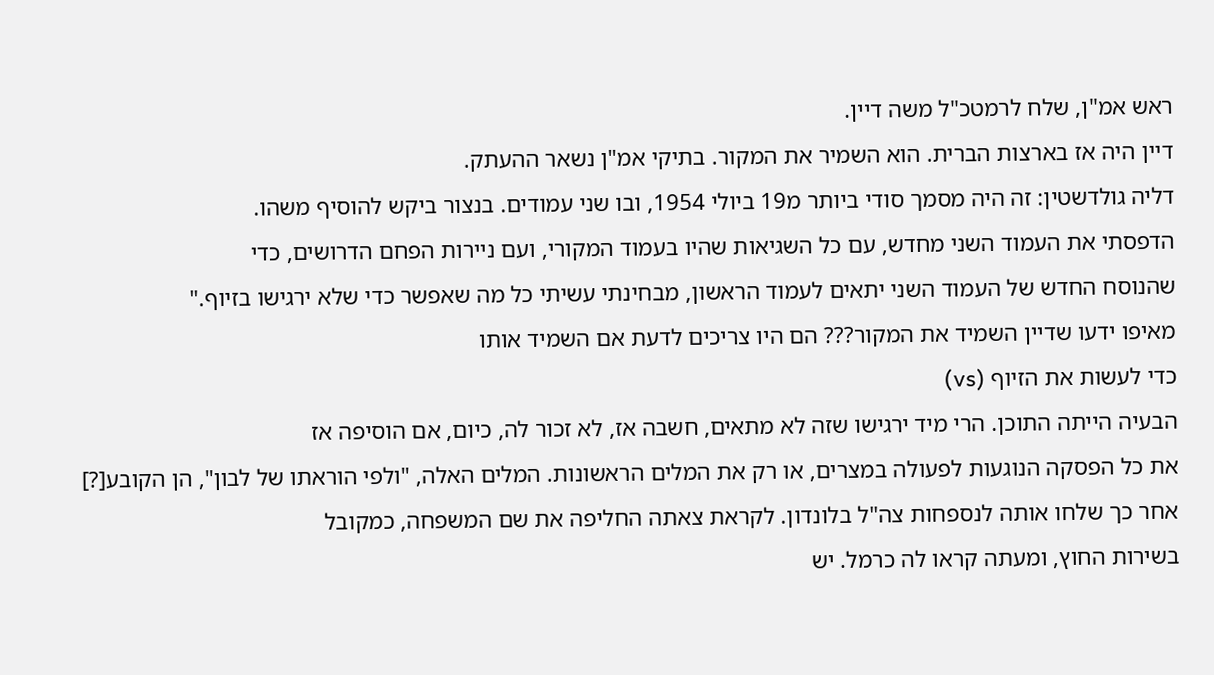ראש אמ"ן, שלח לרמטכ"ל משה דיין.
דיין היה אז בארצות הברית. הוא השמיר את המקור. בתיקי אמ"ן נשאר ההעתק.
דליה גולדשטין: זה היה מסמך סודי ביותר מ19 ביולי 1954, ובו שני עמודים. בנצור ביקש להוסיף משהו.
הדפסתי את העמוד השני מחדש, עם כל השגיאות שהיו בעמוד המקורי, ועם ניירות הפחם הדרושים, כדי
שהנוסח החדש של העמוד השני יתאים לעמוד הראשון, מבחינתי עשיתי כל מה שאפשר כדי שלא ירגישו בזיוף."
מאיפו ידעו שדיין השמיד את המקור??? הם היו צריכים לדעת אם השמיד אותו
כדי לעשות את הזיוף (vs)
הבעיה הייתה התוכן. הרי מיד ירגישו שזה לא מתאים, חשבה אז, לא זכור לה, כיום, אם הוסיפה אז
את כל הפסקה הנוגעות לפעולה במצרים, או רק את המלים הראשונות. המלים האלה, "ולפי הוראתו של לבון", הן הקובע[?]
אחר כך שלחו אותה לנספחות צה"ל בלונדון. לקראת צאתה החליפה את שם המשפחה, כמקובל
בשירות החוץ, ומעתה קראו לה כרמל. יש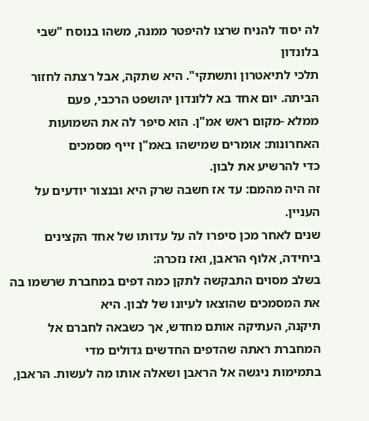לה יסוד להניח שרצו להיפטר ממנה, משהו בנוסח "שבי בלונדון
תלכי לתיאטרון ותשתקי". היא שתקה, אבל רצתה לחזור הביתה. יום אחד בא ללונדון יהושפט הרכבי, פעם
ממלא -מקום ראש אמ"ן. הוא סיפר לה את השמועות האחרונות: אומרים שמישהו באמ"ן זייף מסמכים
כדי להרשיע את לבון.
זה היה מהמם: עד אז חשבה שרק היא ובנצור יודעים על העניין.
שנים לאחר מכן סיפרו לה על עדותו של אחד הקצינים ביחידה, אלוף הראבן, ואז נזכרה:
בשלב מסוים התבקשה לתקן כמה דפים במחברת שרשמו בה את המסמכים שהוצאו לעיונו של לבון. היא
תיקנה, העתיקה אותם מחדש, אך כשבאה לחברם אל המחברת ראתה שהדפים החדשים גדולים מדי
בתמימות ניגשה אל הראבן ושאלה אותו מה לעשות. הראבן,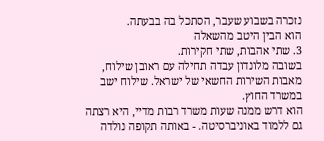נזכרה בשבוע שעבר, הסתכל בה בבעתה.
הוא הבין היטב מהשאלה
3. שתי אהבות, שתי חקירות.
בשובה מלונדון עבדה תחילה עם ראובן שילוח, מאבות השירות החשאי של ישראל. שילוח ישב במשרד החוץ.
הוא דרש ממנה שעות משרד רבות מדיי, היא רצתה גם ללמוד באוניברסיטה. - באותה תקופה נולדה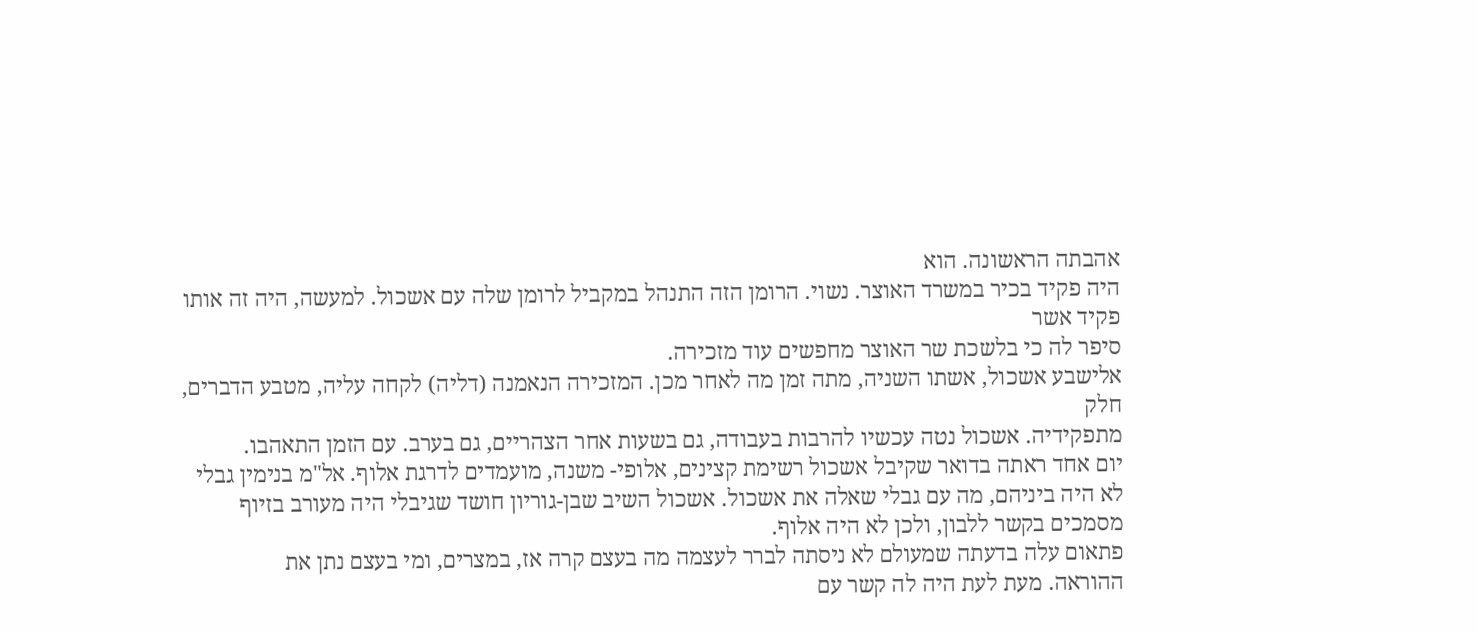אהבתה הראשונה. הוא
היה פקיד בכיר במשרד האוצר. נשוי. הרומן הזה התנהל במקביל לרומן שלה עם אשכול. למעשה, היה זה אותו פקיד אשר
סיפר לה כי בלשכת שר האוצר מחפשים עוד מזכירה.
אלישבע אשכול, אשתו השניה, מתה זמן מה לאחר מכן. המזכירה הנאמנה (דליה) לקחה עליה, מטבע הדברים, חלק
מתפקידיה. אשכול נטה עכשיו להרבות בעבודה, גם בשעות אחר הצהריים, גם בערב. עם הזמן התאהבו.
יום אחד ראתה בדואר שקיבל אשכול רשימת קצינים, אלופי- משנה, מועמדים לדרגת אלוף. אל"מ בנימין גבלי
לא היה ביניהם, מה עם גבלי שאלה את אשכול. אשכול השיב שבן-גוריון חושד שגיבלי היה מעורב בזיוף
מסמכים בקשר ללבון, ולכן לא היה אלוף.
פתאום עלה בדעתה שמעולם לא ניסתה לברר לעצמה מה בעצם קרה אז, במצרים, ומי בעצם נתן את
ההוראה. מעת לעת היה לה קשר עם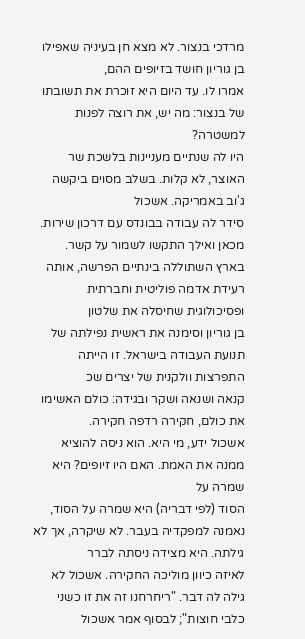מרדכי בנצור. לא מצא חן בעיניה שאפילו בן גוריון חושד בזיופים ההם,
אמרו לו. עד היום היא זוכרת את תשובתו של בנצור: מה יש, את רוצה לפנות למשטרה?
היו לה שנתיים מעניינות בלשכת שר האוצר, לא קלות. בשלב מסוים ביקשה ג'וב באמריקה. אשכול
סידר לה עבודה בבונדס עם דרכון שירות.
מכאן ואילך התקשו לשמור על קשר.
בארץ השתוללה בינתיים הפרשה, אותה רעידת אדמה פוליטית וחברתית ופסיכולוגית שחיסלה את שלטון
בן גוריון וסימנה את ראשית נפילתה של תנועת העבודה בישראל. זו הייתה התפרצות וולקנית של יצרים שכ
קנאה ושנאה ושקר ובגידה: כולם האשימו את כולם, חקירה רדפה חקירה.
אשכול ידע, מי היא. הוא ניסה להוציא ממנה את האמת. האם היו זיופים? היא שמרה על
הסוד (לפי דבריה) היא שמרה על הסוד, נאמנה למפקדיה בעבר. לא שיקרה, אך לא גילתה. היא מצידה ניסתה לברר
לאיזה כיוון מוליכה החקירה. אשכול לא גילה לה דבר. "ריחרחנו זה את זו כשני כלבי חוצות"; לבסוף אמר אשכול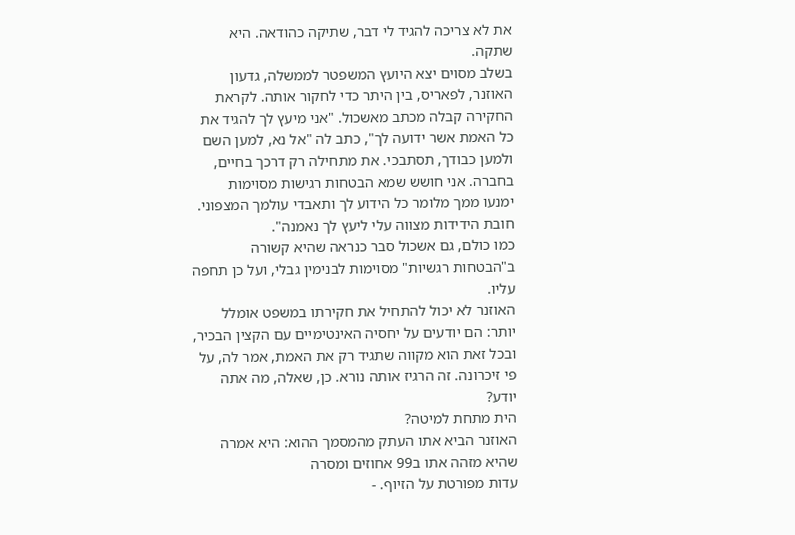את לא צריכה להגיד לי דבר, שתיקה כהודאה. היא שתקה.
בשלב מסוים יצא היועץ המשפטר לממשלה, גדעון האוזנר, לפאריס, בין היתר כדי לחקור אותה. לקראת
החקירה קבלה מכתב מאשכול. "אני מיעץ לך להגיד את כל האמת אשר ידועה לך", כתב לה "אל נא, למען השם
ולמען כבודך, תסתבכי. את מתחילה רק דרכך בחיים, בחברה. אני חושש שמא הבטחות רגישות מסוימות
ימנעו ממך מלומר כל הידוע לך ותאבדי עולמך המצפוני. חובת הידידות מצווה עלי ליעץ לך נאמנה".
כמו כולם, גם אשכול סבר כנראה שהיא קשורה ב"הבטחות רגשיות" מסוימות לבנימין גבלי, ועל כן תחפה עליו.
האוזנר לא יכול להתחיל את חקירתו במשפט אומלל יותר: הם יודעים על יחסיה האינטימיים עם הקצין הבכיר,
ובכל זאת הוא מקווה שתגיד רק את האמת, אמר לה, על פי זיכרונה. זה הרגיז אותה נורא. כן, שאלה, מה אתה יודע?
הית מתחת למיטה?
האוזנר הביא אתו העתק מהמסמך ההוא: היא אמרה שהיא מזהה אתו ב99 אחוזים ומסרה
עדות מפורטת על הזיוף. -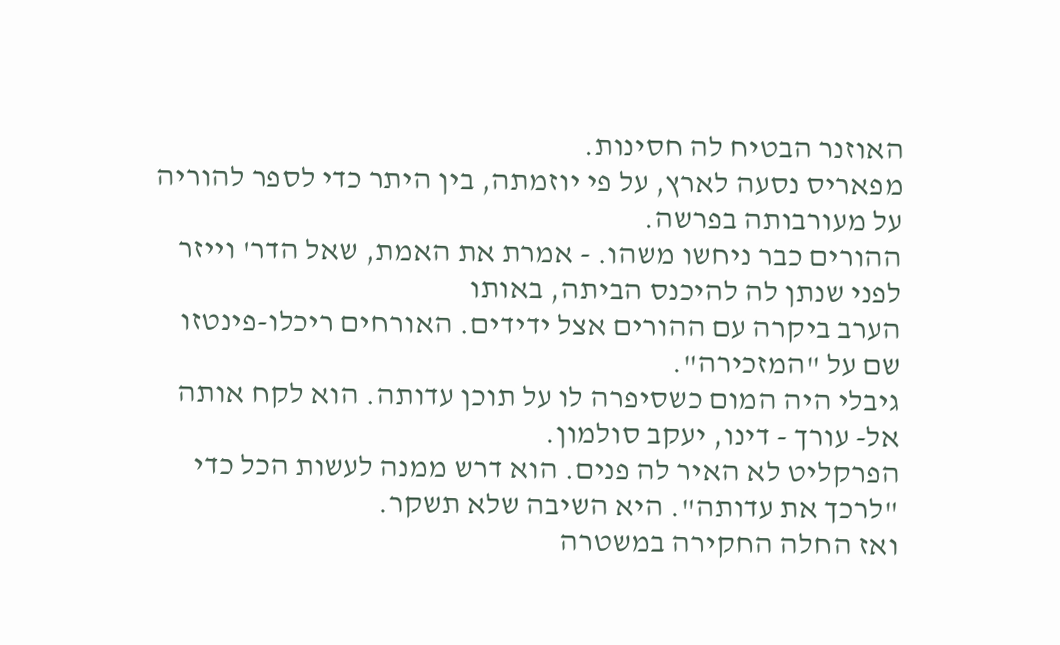האוזנר הבטיח לה חסינות.
מפאריס נסעה לארץ, על פי יוזמתה, בין היתר כדי לספר להוריה על מעורבותה בפרשה.
ההורים כבר ניחשו משהו. - אמרת את האמת, שאל הדר' וייזר לפני שנתן לה להיכנס הביתה, באותו
הערב ביקרה עם ההורים אצל ידידים. האורחים ריכלו-פינטזו שם על "המזכירה".
גיבלי היה המום כשסיפרה לו על תוכן עדותה. הוא לקח אותה אל- עורך - דינו, יעקב סולמון.
הפרקליט לא האיר לה פנים. הוא דרש ממנה לעשות הכל כדי "לרכך את עדותה". היא השיבה שלא תשקר.
ואז החלה החקירה במשטרה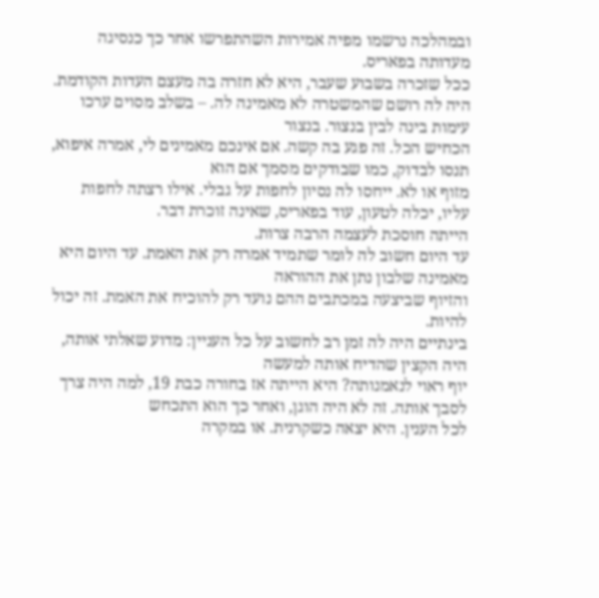ובמהלכה נרשמו מפיה אמירות השהתפרשו אחר כך כנסיגה מעדותה בפאריס.
ככל שזכרה בשבוע שעבר, היא לא חזרה בה מעצם העדות הקודמת.
היה לה רושם שהמשטרה לא מאמינה לה. – בשלב מסוים ערכו עימות בינה לבין בנצור. בנצור
הכחיש הכל. זה פגע בה קשה. אם אינכם מאמינים לי, אמרה איפוא, תנסו לבדוק, כמו שבודקים מסמך אם הוא
מזוף או לא. ייחסו לה נסיון לחפות על גבלי. אילו רצתה לחפות עליו, יכלה לטעון, עוד בפאריס, שאינה זוכרת דבר.
הייתה חוסכת לעצמה הרבה צרות.
עד היום חשוב לה לומר שתמיד אמרה רק את האמת. עד היום היא מאמינה שלבון נתן את ההוראה
והזיוף שביצעה במכתבים ההם נועד רק להוכיח את האמת. זה יכול להיות.
בינתיים היה לה זמן רב לחשוב על כל העניין: מדוע שאלתי אותה, היה הקצין שהדיח אותה למעשה
יוף ראוי לנאמנותה? היא הייתה אז בחורה כבת 19, למה היה צרך לסבך אותה. זה לא היה הוגן, ואחר כך הוא התכחש
לכל הענין. היא יצאה כשקרנית. או במקרה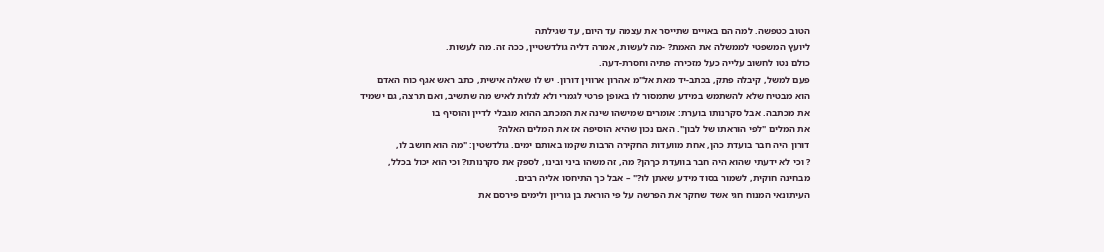הטוב כטפשה. למה הם באויים שתייסר את עצמה עד היום, עד שגילתה
ליועץ המשפטי לממשלה את האמת? -מה לעשות, אמרה דליה גולדשטיין, ככה זה. מה לעשות.
כולם נטו לחשוב עלייה כעל מזכירה פתיה וחסרת-דעה.
פעם למשל, קיבלה פתק, בכתב-יד מאת אל"מ אהרון ארווין דורון. יש לו שאלה אישית, כתב ראש אגף כוח האדם
הוא מבטיח שלא להשתמש במידע שתמסור לו באופן פרטי לגמרי ולא לגלות לאיש מה שתשיב, ואם תרצה, גם ישמיד
את מכתבה. אבל סקרנותו בוערת: אומרים שמישהו שינה את המכתב ההוא מגבלי לדיין והוסיף בו
את המלים "לפי הוראתו של לבון". האם נכון שהיא הוסיפה אז את המלים האלה?
דורון היה חבר בועדת כהן, אחת מוועדות החקירה הרבות שקמו באותם ימים. גולדשטין: "מה הוא חושב לו,
? וכי לא ידעתי שהוא היה חבר בוועדת כךהן? מה, זה משהו ביני ובינו, לספק את סקרנותו? וכי הוא יכול בכלל,
מבחינה חוקית, לשמור בסוד מידע שאתן לו?" – אבל כך התיחסו אליה רבים.
העיתונאי המנוח חגי אשד שחקר את הפרשה על פי הוראת בן גוריון ולימים פירסם את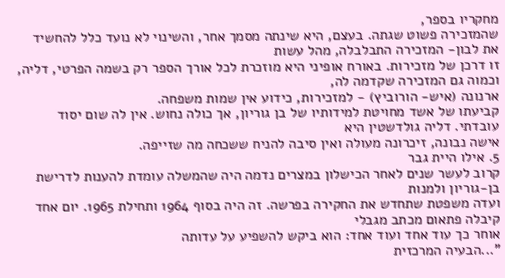מחקריו בספר,
שהמזכירה פשוט שגתה. בעצם, היא שינתה מסמך אחר, והשינוי לא נועד כלל להחשיד את לבון- המזכירה התבלבלה, מהל עשות
זו דרכן של מזכירות. באורח אופיני היא מוזכרת לכל אורך הספר רק בשמה הפרטי, דליה, וכמוה גם המזכירה שקדמה לה,
ארנונה (איש- הורוביץ) - למזכירות, כידוע אין שמות משפחה.
קביעתו של אשד מחויטת למידותיו של בן גוריון, אך כולה נחוש. אין לה שום יסוד עובדתי. דליה גולדשטין היא
אישה נבונה, זיכרונה מעולה ואין סיבה להניח ששכחה מה שזייפה.
5. אילו היית גבר
קרוב לעשר שנים לאחר הכישלון במצרים נדמה היה שהמשלה עומדת להענות לדרישת בן-גוריון ולמנות
ועדה משפטת שתחדש את החקירה בפרשה. זה היה בסוף 1964 ותחילת 1965. יום אחד קיבלה פתאום מכתב מגבלי
אוחר כך עוד אחד ועוד אחד: הוא ביקש להשפיע על עדותה
"...הבעיה המרכזית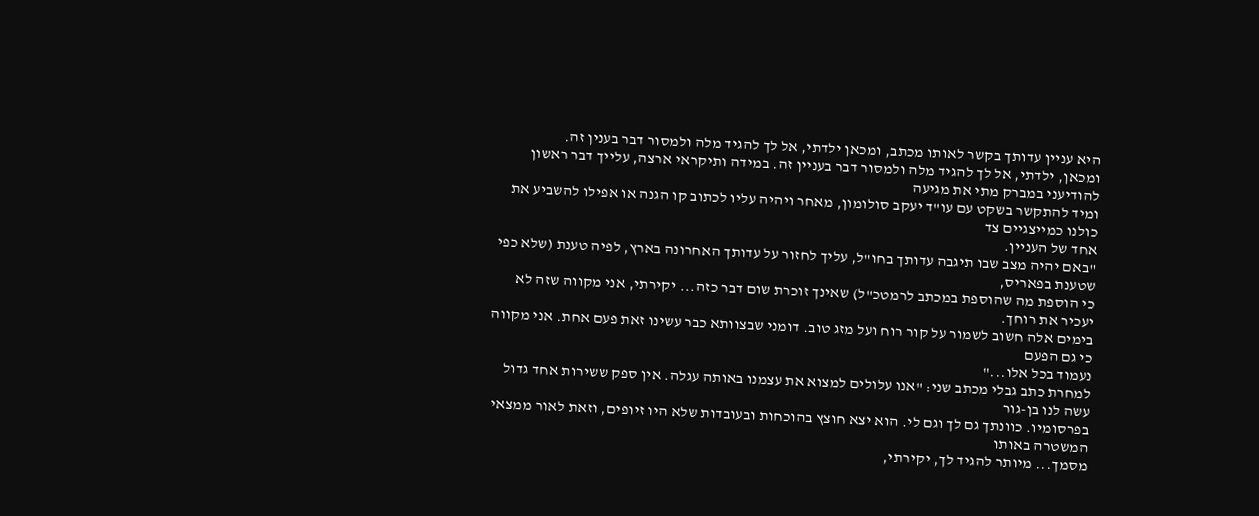היא עניין עדותך בקשר לאותו מכתב, ומכאן ילדתי, אל לך להגיד מלה ולמסור דבר בענין זה.
ומכאן, ילדתי, אל לך להגיד מלה ולמסור דבר בעניין זה. במידה ותיקראי ארצה, עלייך דבר ראשון להודיעני במברק מתי את מגיעה
ומיד להתקשר בשקט עם עו"ד יעקב סולומון, מאחר ויהיה עליו לכתוב קו הגנה או אפילו להשביע את כולנו כמייצגיים צד
אחד של העניין.
"באם יהיה מצב שבו תיגבה עדותך בחו"ל, עליך לחזור על עדותך האחרונה בארץ, לפיה טענת (שלא כפי שטענת בפאריס,
כי הוספת מה שהוספת במכתב לרמטכ"ל) שאינך זוכרת שום דבר כזה... יקירתי, אני מקווה שזה לא יעכיר את רוחך.
בימים אלה חשוב לשמור על קור רוח ועל מזג טוב. דומני שבצוותא כבר עשינו זאת פעם אחת. אני מקווה כי גם הפעם
נעמוד בכל אלו..."
למחרת כתב גבלי מכתב שני: "אנו עלולים למצוא את עצמנו באותה עגלה. אין ספק ששירות אחד גדול עשה לנו בן-גור
בפרסומיו. כוונתך גם לך וגם לי. הוא יצא חוצץ בהוכחות ובעובדות שלא היו זיופים, וזאת לאור ממצאי המשטרה באותו
מסמך... מיותר להגיד לך, יקירתי,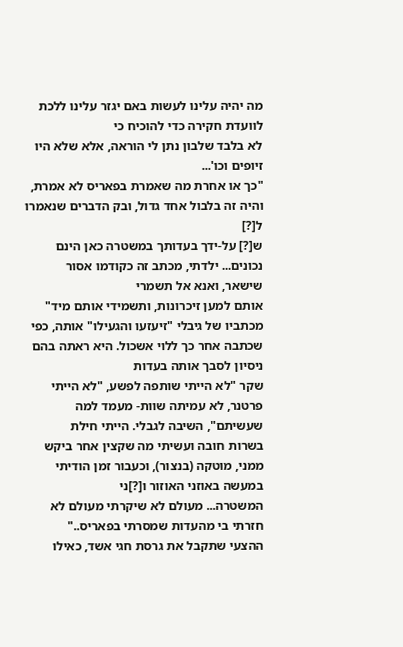מה יהיה עלינו לעשות באם יגזר עלינו ללכת לוועדת חקירה כדי להוכיח כי
לא בלבד שלבון נתן לי הוראה, אלא שלא היו זיופים וכו'...
"כך או אחרת מה שאמרת בפאריס לא אמרת, והיה זה בלבול אחד גדול, ובק הדברים שנאמרו ל[?]
ש[?] על-ידך בעדותך במשטרה כאן הינם נכונים... ילדתי, מכתב זה כקודמו אסור שישאר, ואנא אל תשמרי
אותם למען זיכרונות, ותשמידי אותם מיד"
מכתביו של גיבלי "זיעזעו והגעילו" אותה, כפי שכתבה אחר כך ללוי אשכול. היא ראתה בהם ניסיון לסבך אותה בעדות
שקר "לא הייתי שותפה לפשע, "לא הייתי פרטנר, לא עמיתה שוות- מעמד למה שעשיתם", השיבה לגבלי. הייתי חילת
בשרות חובה ועשיתי מה שקצין אחר ביקש ממני, מוטקה (בנצור), וכעבור זמן הודיתי במעשה באוזני האוזור ו[?]ני
המשטרה... מעולם לא שיקרתי מעולם לא חזרתי בי מהעדות שמסרתי בפאריס.."
ההצעי שתקבל את גרסת חגי אשד, כאילו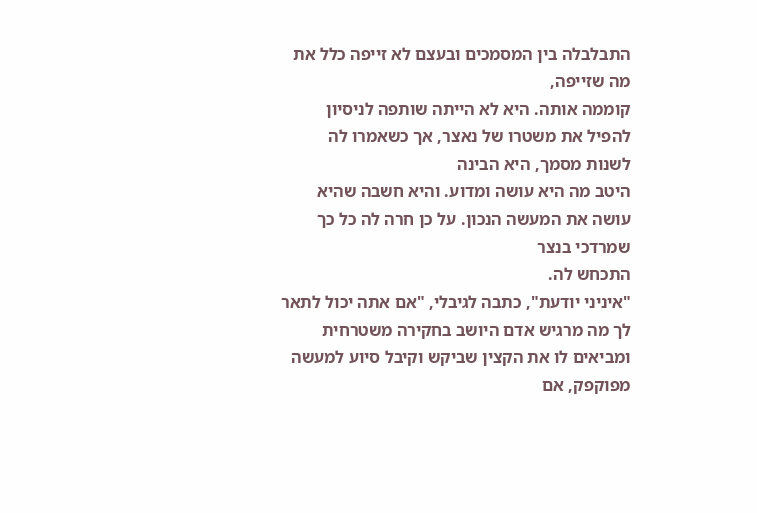התבלבלה בין המסמכים ובעצם לא זייפה כלל את מה שזייפה,
קוממה אותה. היא לא הייתה שותפה לניסיון להפיל את משטרו של נאצר, אך כשאמרו לה לשנות מסמך, היא הבינה
היטב מה היא עושה ומדוע. והיא חשבה שהיא עושה את המעשה הנכון. על כן חרה לה כל כך שמרדכי בנצר
התכחש לה.
"איניני יודעת", כתבה לגיבלי, "אם אתה יכול לתאר לך מה מרגיש אדם היושב בחקירה משטרחית
ומביאים לו את הקצין שביקש וקיבל סיוע למעשה מפוקפק, אם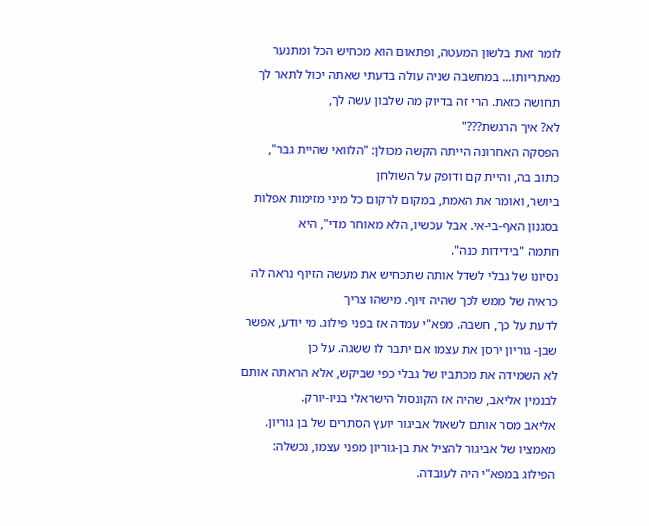לומר זאת בלשון המעטה, ופתאום הוא מכחיש הכל ומתנער
מאתריותו... במחשבה שניה עולה בדעתי שאתה יכול לתאר לך תחושה כזאת. הרי זה בדיוק מה שלבון עשה לך,
לא? איך הרגשת???"
הפסקה האחרונה הייתה הקשה מכולן: "הלוואי שהיית גבר", כתוב בה, והיית קם ודופק על השולחן
ביושר, ואומר את האמת, במקום לרקום כל מיני מזימות אפלות בסגנון האף-בי-אי. אבל עכשיו, הלא מאוחר מדי", היא
חתמה "בידידות כנה".
נסיונו של גבלי לשדל אותה שתכחיש את מעשה הזיוף נראה לה כראיה של ממש לכך שהיה זיוף. מישהו צריך
לדעת על כך, חשבה. מפא"י עמדה אז בפני פילוג. מי יודע, אפשר שבן- גוריון ירסן את עצמו אם יתבר לו ששגה. על כן
לא השמידה את מכתביו של גבלי כפי שביקש, אלא הראתה אותם לבנמין אליאב, שהיה אז הקונסול הישראלי בניו-יורק.
אליאב מסר אותם לשאול אביגור יועץ הסתרים של בן גוריון.
מאמציו של אביגור להציל את בן-גוריון מפני עצמו, נכשלה: הפילוג במפא"י היה לעובדה.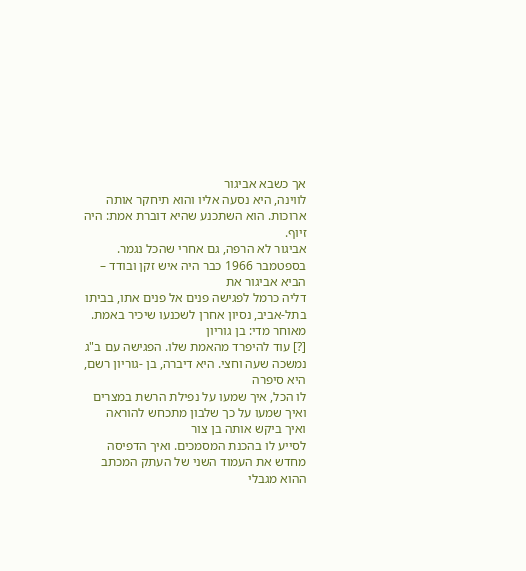אך כשבא אביגור
לווינה, היא נסעה אליו והוא תיחקר אותה ארוכות. הוא השתכנע שהיא דוברת אמת: היה זיוף.
אביגור לא הרפה, גם אחרי שהכל נגמר. בספטמבר 1966 כבר היה איש זקן ובודד – הביא אביגור את
דליה כרמל לפגישה פנים אל פנים אתו, בביתו בתל-אביב, נסיון אחרן לשכנעו שיכיר באמת. מאוחר מדי: בן גוריון
[?] עוד להיפרד מהאמת שלו. הפגישה עם ב"ג נמשכה שעה וחצי. היא דיברה, בן -גוריון רשם, היא סיפרה
לו הכל, איך שמעו על נפילת הרשת במצרים ואיך שמעו על כך שלבון מתכחש להוראה ואיך ביקש אותה בן צור
לסייע לו בהכנת המסמכים. ואיך הדפיסה מחדש את העמוד השני של העתק המכתב ההוא מגבלי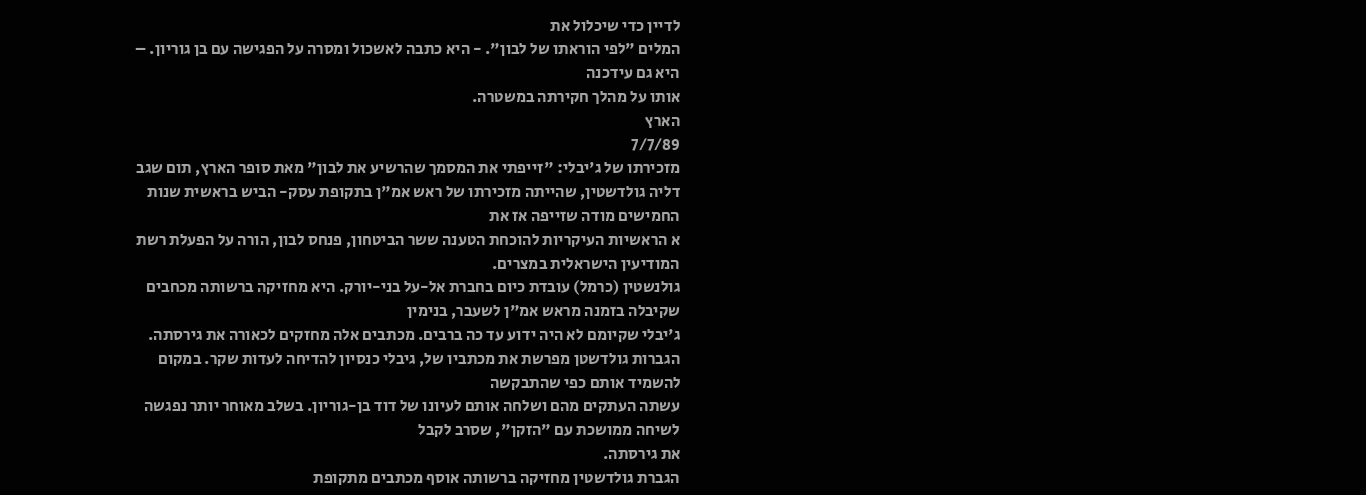לדיין כדי שיכלול את
המלים "לפי הוראתו של לבון". - היא כתבה לאשכול ומסרה על הפגישה עם בן גוריון. – היא גם עידכנה
אותו על מהלך חקירתה במשטרה.
הארץ
7/7/89
מזכירתו של ג'יבלי: "זייפתי את המסמך שהרשיע את לבון" מאת סופר הארץ, תום שגב
דליה גולדשטין, שהייתה מזכירתו של ראש אמ"ן בתקופת עסק- הביש בראשית שנות החמישים מודה שזייפה אז את
א הראשיות העיקריות להוכחת הטענה ששר הביטחון, פנחס לבון, הורה על הפעלת רשת המודיעין הישראלית במצרים.
גולנשטין (כרמל) עובדת כיום בחברת אל-על בני-יורק. היא מחזיקה ברשותה מכחבים שקיבלה בזמנה מראש אמ"ן לשעבר, בנימין
ג'יבלי שקיומם לא היה ידוע עד כה ברבים. מכתבים אלה מחזקים לכאורה את גירסתה.
הגברות גולדשטן מפרשת את מכתביו של, גיבלי כנסיון להדיחה לעדות שקר. במקום להשמיד אותם כפי שהתבקשה
עשתה העתקים מהם ושלחה אותם לעיונו של דוד בן-גוריון. בשלב מאוחר יותר נפגשה לשיחה ממושכת עם "הזקן", שסרב לקבל
את גירסתה.
הגברת גולדשטין מחזיקה ברשותה אוסף מכתבים מתקופת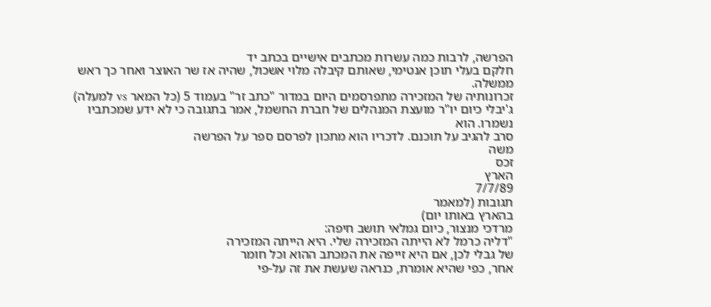הפרשה, לרבות כמה עשרות מכתבים אישיים בכתב יד
חלקם בעלי תוכן אנטימי, שאותם קיבלה מלוי אשכול, שהיה אז שר האוצר ואחר כך ראש ממשלה.
זכרונותיה של המזכירה מתפרסמים היום במדור "כתב זר" בעמוד 5 (כל המאר vs למעלה)
ג'יבלי כיום יו"ר מועצת המנהלים של חברת החשמל, אמר בתגובה כי לא ידע שמכתביו נשמרו. הוא
סרב להגיב על תוכנם. לדכריו הוא מתכון לפרסם ספר על הפרשה
משה
זכס
הארץ
7/7/89
תגובות (למאמר
בהארץ באותו יום)
מרדכי מנצור, כיום גמלאי תושב חיפה:
"דליה כרמל לא הייתה המזכירה שלי. היא הייתה המזכירה
של גבלי לכן, אם היא זייפה את המכתב ההוא וכל חומר
אחר, כפי שהיא אומרת, כנראה שעשת את זה על-פי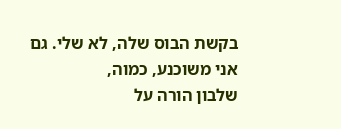בקשת הבוס שלה, לא שלי. גם אני משוכנע, כמוה,
שלבון הורה על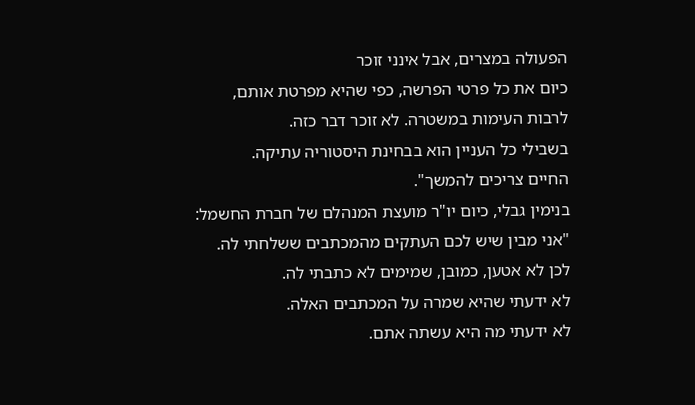הפעולה במצרים, אבל אינני זוכר
כיום את כל פרטי הפרשה, כפי שהיא מפרטת אותם,
לרבות העימות במשטרה. לא זוכר דבר כזה.
בשבילי כל העניין הוא בבחינת היסטוריה עתיקה.
החיים צריכים להמשך".
בנימין גבלי, כיום יו"ר מועצת המנהלם של חברת החשמל:
"אני מבין שיש לכם העתקים מהמכתבים ששלחתי לה.
לכן לא אטען, כמובן, שמימים לא כתבתי לה.
לא ידעתי שהיא שמרה על המכתבים האלה.
לא ידעתי מה היא עשתה אתם.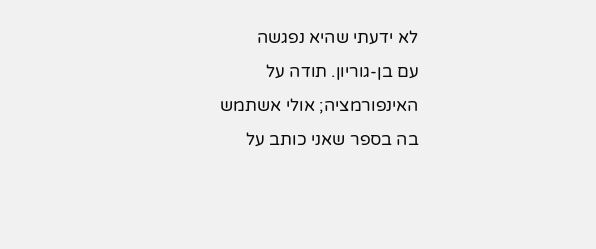לא ידעתי שהיא נפגשה
עם בן-גוריון. תודה על האינפורמציה; אולי אשתמש
בה בספר שאני כותב על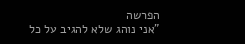הפרשה
"אני נוהג שלא להגיב על כל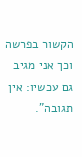הקשור בפרשה
וכך אני מגיב גם עכשיו: אין תגובה".